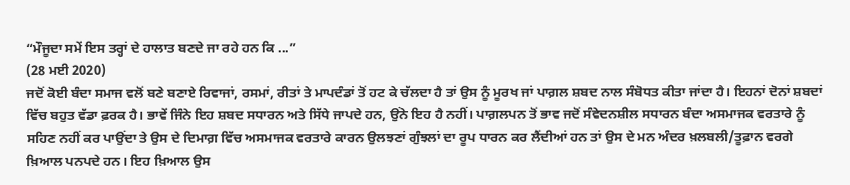“ਮੌਜੂਦਾ ਸਮੇਂ ਇਸ ਤਰ੍ਹਾਂ ਦੇ ਹਾਲਾਤ ਬਣਦੇ ਜਾ ਰਹੇ ਹਨ ਕਿ ...”
(28 ਮਈ 2020)
ਜਦੋਂ ਕੋਈ ਬੰਦਾ ਸਮਾਜ ਵਲੋਂ ਬਣੇ ਬਣਾਏ ਰਿਵਾਜਾਂ, ਰਸਮਾਂ, ਰੀਤਾਂ ਤੇ ਮਾਪਦੰਡਾਂ ਤੋਂ ਹਟ ਕੇ ਚੱਲਦਾ ਹੈ ਤਾਂ ਉਸ ਨੂੰ ਮੂਰਖ ਜਾਂ ਪਾਗ਼ਲ ਸ਼ਬਦ ਨਾਲ ਸੰਬੋਧਤ ਕੀਤਾ ਜਾਂਦਾ ਹੈ। ਇਹਨਾਂ ਦੋਨਾਂ ਸ਼ਬਦਾਂ ਵਿੱਚ ਬਹੁਤ ਵੱਡਾ ਫ਼ਰਕ ਹੈ। ਭਾਵੇਂ ਜਿੰਨੇ ਇਹ ਸ਼ਬਦ ਸਧਾਰਨ ਅਤੇ ਸਿੱਧੇ ਜਾਪਦੇ ਹਨ, ਉਂਨੇ ਇਹ ਹੈ ਨਹੀਂ। ਪਾਗ਼ਲਪਨ ਤੋਂ ਭਾਵ ਜਦੋਂ ਸੰਵੇਦਨਸ਼ੀਲ ਸਧਾਰਨ ਬੰਦਾ ਅਸਮਾਜਕ ਵਰਤਾਰੇ ਨੂੰ ਸਹਿਣ ਨਹੀਂ ਕਰ ਪਾਉਂਦਾ ਤੇ ਉਸ ਦੇ ਦਿਮਾਗ਼ ਵਿੱਚ ਅਸਮਾਜਕ ਵਰਤਾਰੇ ਕਾਰਨ ਉਲਝਣਾਂ ਗੁੰਝਲਾਂ ਦਾ ਰੂਪ ਧਾਰਨ ਕਰ ਲੈਂਦੀਆਂ ਹਨ ਤਾਂ ਉਸ ਦੇ ਮਨ ਅੰਦਰ ਖ਼ਲਬਲੀ/ਤੂਫ਼ਾਨ ਵਰਗੇ ਖ਼ਿਆਲ ਪਨਪਦੇ ਹਨ। ਇਹ ਖ਼ਿਆਲ ਉਸ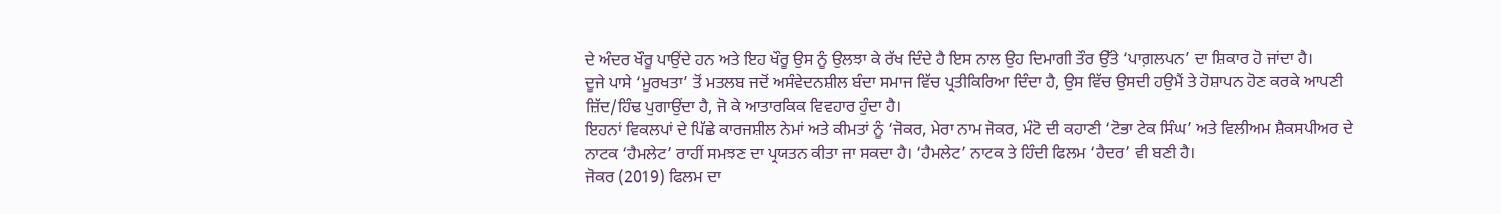ਦੇ ਅੰਦਰ ਖੌਰੂ ਪਾਉਂਦੇ ਹਨ ਅਤੇ ਇਹ ਖੌਰੂ ਉਸ ਨੂੰ ਉਲਝਾ ਕੇ ਰੱਖ ਦਿੰਦੇ ਹੈ ਇਸ ਨਾਲ ਉਹ ਦਿਮਾਗੀ ਤੌਰ ਉੱਤੇ ‘ਪਾਗ਼ਲਪਨ’ ਦਾ ਸ਼ਿਕਾਰ ਹੋ ਜਾਂਦਾ ਹੈ।
ਦੂਜੇ ਪਾਸੇ ‘ਮੂਰਖਤਾ’ ਤੋਂ ਮਤਲਬ ਜਦੋਂ ਅਸੰਵੇਦਨਸ਼ੀਲ ਬੰਦਾ ਸਮਾਜ ਵਿੱਚ ਪ੍ਰਤੀਕਿਰਿਆ ਦਿੰਦਾ ਹੈ, ਉਸ ਵਿੱਚ ਉਸਦੀ ਹਉਮੈਂ ਤੇ ਹੋਸ਼ਾਪਨ ਹੋਣ ਕਰਕੇ ਆਪਣੀ ਜ਼ਿੱਦ/ਹਿੰਢ ਪੁਗਾਉਂਦਾ ਹੈ, ਜੋ ਕੇ ਆਤਾਰਕਿਕ ਵਿਵਹਾਰ ਹੁੰਦਾ ਹੈ।
ਇਹਨਾਂ ਵਿਕਲਪਾਂ ਦੇ ਪਿੱਛੇ ਕਾਰਜਸ਼ੀਲ ਨੇਮਾਂ ਅਤੇ ਕੀਮਤਾਂ ਨੂੰ ‘ਜੋਕਰ, ਮੇਰਾ ਨਾਮ ਜੋਕਰ, ਮੰਟੋ ਦੀ ਕਹਾਣੀ ‘ਟੋਭਾ ਟੇਕ ਸਿੰਘ’ ਅਤੇ ਵਿਲੀਅਮ ਸ਼ੈਕਸਪੀਅਰ ਦੇ ਨਾਟਕ ‘ਹੈਮਲੇਟ’ ਰਾਹੀਂ ਸਮਝਣ ਦਾ ਪ੍ਰਯਤਨ ਕੀਤਾ ਜਾ ਸਕਦਾ ਹੈ। ‘ਹੈਮਲੇਟ’ ਨਾਟਕ ਤੇ ਹਿੰਦੀ ਫਿਲਮ ‘ਹੈਦਰ’ ਵੀ ਬਣੀ ਹੈ।
ਜੋਕਰ (2019) ਫਿਲਮ ਦਾ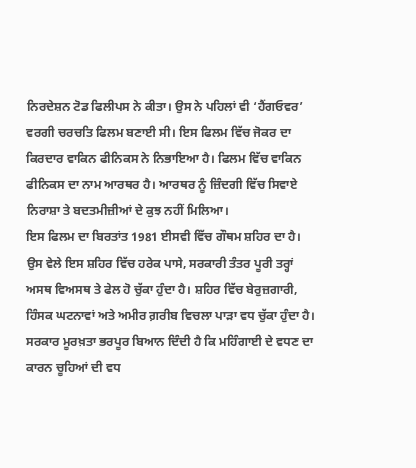ਨਿਰਦੇਸ਼ਨ ਟੋਡ ਫਿਲੀਪਸ ਨੇ ਕੀਤਾ। ਉਸ ਨੇ ਪਹਿਲਾਂ ਵੀ ‘ਹੈਂਗਓਵਰ’ ਵਰਗੀ ਚਰਚਤਿ ਫਿਲਮ ਬਣਾਈ ਸੀ। ਇਸ ਫਿਲਮ ਵਿੱਚ ਜੋਕਰ ਦਾ ਕਿਰਦਾਰ ਵਾਕਿਨ ਫੀਨਿਕਸ ਨੇ ਨਿਭਾਇਆ ਹੈ। ਫਿਲਮ ਵਿੱਚ ਵਾਕਿਨ ਫੀਨਿਕਸ ਦਾ ਨਾਮ ਆਰਥਰ ਹੈ। ਆਰਥਰ ਨੂੰ ਜ਼ਿੰਦਗੀ ਵਿੱਚ ਸਿਵਾਏ ਨਿਰਾਸ਼ਾ ਤੇ ਬਦਤਮੀਜ਼ੀਆਂ ਦੇ ਕੁਝ ਨਹੀਂ ਮਿਲਿਆ।
ਇਸ ਫਿਲਮ ਦਾ ਬਿਰਤਾਂਤ 1981 ਈਸਵੀ ਵਿੱਚ ਗੌਥਮ ਸ਼ਹਿਰ ਦਾ ਹੈ। ਉਸ ਵੇਲੇ ਇਸ ਸ਼ਹਿਰ ਵਿੱਚ ਹਰੇਕ ਪਾਸੇ, ਸਰਕਾਰੀ ਤੰਤਰ ਪੂਰੀ ਤਰ੍ਹਾਂ ਅਸਥ ਵਿਅਸਥ ਤੇ ਫੇਲ ਹੋ ਚੁੱਕਾ ਹੁੰਦਾ ਹੈ। ਸ਼ਹਿਰ ਵਿੱਚ ਬੇਰੁਜ਼ਗਾਰੀ, ਹਿੰਸਕ ਘਟਨਾਵਾਂ ਅਤੇ ਅਮੀਰ ਗ਼ਰੀਬ ਵਿਚਲਾ ਪਾੜਾ ਵਧ ਚੁੱਕਾ ਹੁੰਦਾ ਹੈ। ਸਰਕਾਰ ਮੂਰਖ਼ਤਾ ਭਰਪੂਰ ਬਿਆਨ ਦਿੰਦੀ ਹੈ ਕਿ ਮਹਿੰਗਾਈ ਦੇ ਵਧਣ ਦਾ ਕਾਰਨ ਚੂਹਿਆਂ ਦੀ ਵਧ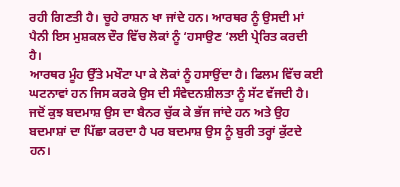ਰਹੀ ਗਿਣਤੀ ਹੈ। ਚੂਹੇ ਰਾਸ਼ਨ ਖਾ ਜਾਂਦੇ ਹਨ। ਆਰਥਰ ਨੂੰ ਉਸਦੀ ਮਾਂ ਪੈਨੀ ਇਸ ਮੁਸ਼ਕਲ ਦੌਰ ਵਿੱਚ ਲੋਕਾਂ ਨੂੰ ‘ਹਸਾਉਣ ‘ਲਈ ਪ੍ਰੇਰਿਤ ਕਰਦੀ ਹੈ।
ਆਰਥਰ ਮੂੰਹ ਉੱਤੇ ਮਖੌਟਾ ਪਾ ਕੇ ਲੋਕਾਂ ਨੂੰ ਹਸਾਉਂਦਾ ਹੈ। ਫਿਲਮ ਵਿੱਚ ਕਈ ਘਟਨਾਵਾਂ ਹਨ ਜਿਸ ਕਰਕੇ ਉਸ ਦੀ ਸੰਵੇਦਨਸ਼ੀਲਤਾ ਨੂੰ ਸੱਟ ਵੱਜਦੀ ਹੈ। ਜਦੋਂ ਕੁਝ ਬਦਮਾਸ਼ ਉਸ ਦਾ ਬੈਨਰ ਚੁੱਕ ਕੇ ਭੱਜ ਜਾਂਦੇ ਹਨ ਅਤੇ ਉਹ ਬਦਮਾਸ਼ਾਂ ਦਾ ਪਿੱਛਾ ਕਰਦਾ ਹੈ ਪਰ ਬਦਮਾਸ਼ ਉਸ ਨੂੰ ਬੁਰੀ ਤਰ੍ਹਾਂ ਕੁੱਟਦੇ ਹਨ।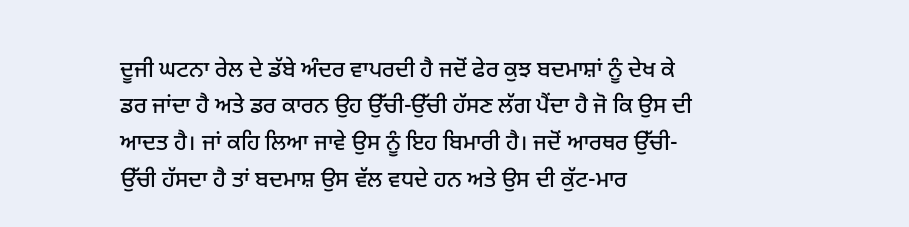ਦੂਜੀ ਘਟਨਾ ਰੇਲ ਦੇ ਡੱਬੇ ਅੰਦਰ ਵਾਪਰਦੀ ਹੈ ਜਦੋਂ ਫੇਰ ਕੁਝ ਬਦਮਾਸ਼ਾਂ ਨੂੰ ਦੇਖ ਕੇ ਡਰ ਜਾਂਦਾ ਹੈ ਅਤੇ ਡਰ ਕਾਰਨ ਉਹ ਉੱਚੀ-ਉੱਚੀ ਹੱਸਣ ਲੱਗ ਪੈਂਦਾ ਹੈ ਜੋ ਕਿ ਉਸ ਦੀ ਆਦਤ ਹੈ। ਜਾਂ ਕਹਿ ਲਿਆ ਜਾਵੇ ਉਸ ਨੂੰ ਇਹ ਬਿਮਾਰੀ ਹੈ। ਜਦੋਂ ਆਰਥਰ ਉੱਚੀ-ਉੱਚੀ ਹੱਸਦਾ ਹੈ ਤਾਂ ਬਦਮਾਸ਼ ਉਸ ਵੱਲ ਵਧਦੇ ਹਨ ਅਤੇ ਉਸ ਦੀ ਕੁੱਟ-ਮਾਰ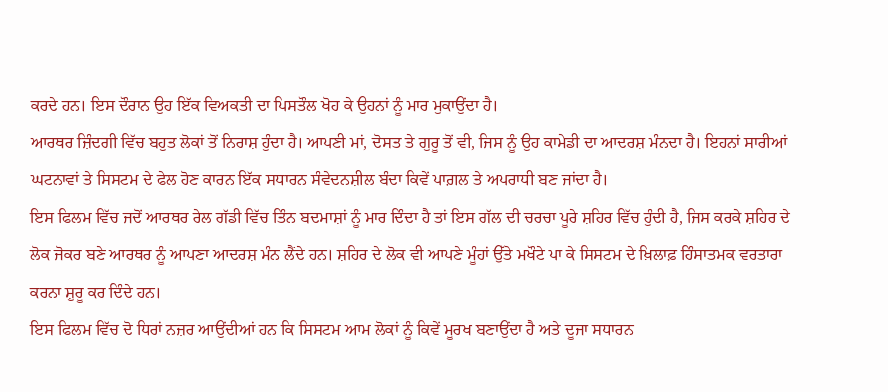ਕਰਦੇ ਹਨ। ਇਸ ਦੌਰਾਨ ਉਹ ਇੱਕ ਵਿਅਕਤੀ ਦਾ ਪਿਸਤੌਲ ਖੋਹ ਕੇ ਉਹਨਾਂ ਨੂੰ ਮਾਰ ਮੁਕਾਉਂਦਾ ਹੈ।
ਆਰਥਰ ਜ਼ਿੰਦਗੀ ਵਿੱਚ ਬਹੁਤ ਲੋਕਾਂ ਤੋਂ ਨਿਰਾਸ਼ ਹੁੰਦਾ ਹੈ। ਆਪਣੀ ਮਾਂ, ਦੋਸਤ ਤੇ ਗੁਰੂ ਤੋਂ ਵੀ, ਜਿਸ ਨੂੰ ਉਹ ਕਾਮੇਡੀ ਦਾ ਆਦਰਸ਼ ਮੰਨਦਾ ਹੈ। ਇਹਨਾਂ ਸਾਰੀਆਂ ਘਟਨਾਵਾਂ ਤੇ ਸਿਸਟਮ ਦੇ ਫੇਲ ਹੋਣ ਕਾਰਨ ਇੱਕ ਸਧਾਰਨ ਸੰਵੇਦਨਸ਼ੀਲ ਬੰਦਾ ਕਿਵੇਂ ਪਾਗ਼ਲ ਤੇ ਅਪਰਾਧੀ ਬਣ ਜਾਂਦਾ ਹੈ।
ਇਸ ਫਿਲਮ ਵਿੱਚ ਜਦੋਂ ਆਰਥਰ ਰੇਲ ਗੱਡੀ ਵਿੱਚ ਤਿੰਨ ਬਦਮਾਸ਼ਾਂ ਨੂੰ ਮਾਰ ਦਿੰਦਾ ਹੈ ਤਾਂ ਇਸ ਗੱਲ ਦੀ ਚਰਚਾ ਪੂਰੇ ਸ਼ਹਿਰ ਵਿੱਚ ਹੁੰਦੀ ਹੈ, ਜਿਸ ਕਰਕੇ ਸ਼ਹਿਰ ਦੇ ਲੋਕ ਜੋਕਰ ਬਣੇ ਆਰਥਰ ਨੂੰ ਆਪਣਾ ਆਦਰਸ਼ ਮੰਨ ਲੈਂਦੇ ਹਨ। ਸ਼ਹਿਰ ਦੇ ਲੋਕ ਵੀ ਆਪਣੇ ਮੂੰਹਾਂ ਉੱਤੇ ਮਖੌਟੇ ਪਾ ਕੇ ਸਿਸਟਮ ਦੇ ਖ਼ਿਲਾਫ਼ ਹਿੰਸਾਤਮਕ ਵਰਤਾਰਾ ਕਰਨਾ ਸ਼ੁਰੂ ਕਰ ਦਿੰਦੇ ਹਨ।
ਇਸ ਫਿਲਮ ਵਿੱਚ ਦੋ ਧਿਰਾਂ ਨਜ਼ਰ ਆਉਂਦੀਆਂ ਹਨ ਕਿ ਸਿਸਟਮ ਆਮ ਲੋਕਾਂ ਨੂੰ ਕਿਵੇਂ ਮੂਰਖ ਬਣਾਉਂਦਾ ਹੈ ਅਤੇ ਦੂਜਾ ਸਧਾਰਨ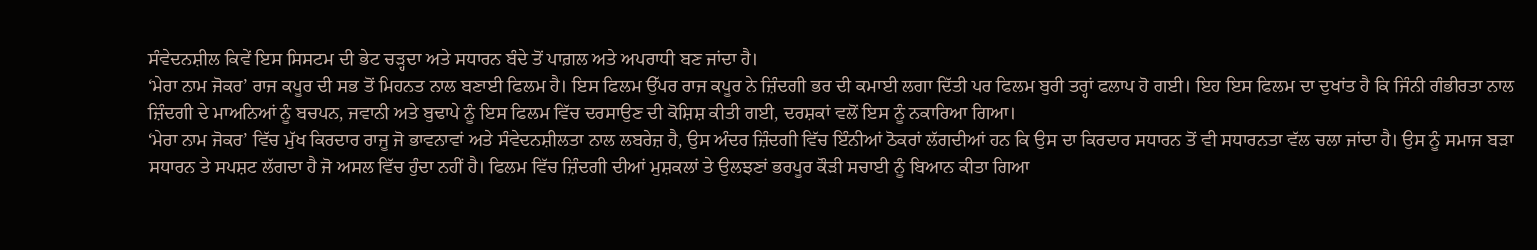ਸੰਵੇਦਨਸ਼ੀਲ ਕਿਵੇਂ ਇਸ ਸਿਸਟਮ ਦੀ ਭੇਟ ਚੜ੍ਹਦਾ ਅਤੇ ਸਧਾਰਨ ਬੰਦੇ ਤੋਂ ਪਾਗ਼ਲ ਅਤੇ ਅਪਰਾਧੀ ਬਣ ਜਾਂਦਾ ਹੈ।
‘ਮੇਰਾ ਨਾਮ ਜੋਕਰ’ ਰਾਜ ਕਪੂਰ ਦੀ ਸਭ ਤੋਂ ਮਿਹਨਤ ਨਾਲ ਬਣਾਈ ਫਿਲਮ ਹੈ। ਇਸ ਫਿਲਮ ਉੱਪਰ ਰਾਜ ਕਪੂਰ ਨੇ ਜ਼ਿੰਦਗੀ ਭਰ ਦੀ ਕਮਾਈ ਲਗਾ ਦਿੱਤੀ ਪਰ ਫਿਲਮ ਬੁਰੀ ਤਰ੍ਹਾਂ ਫਲਾਪ ਹੋ ਗਈ। ਇਹ ਇਸ ਫਿਲਮ ਦਾ ਦੁਖਾਂਤ ਹੈ ਕਿ ਜਿੰਨੀ ਗੰਭੀਰਤਾ ਨਾਲ ਜ਼ਿੰਦਗੀ ਦੇ ਮਾਅਨਿਆਂ ਨੂੰ ਬਚਪਨ, ਜਵਾਨੀ ਅਤੇ ਬੁਢਾਪੇ ਨੂੰ ਇਸ ਫਿਲਮ ਵਿੱਚ ਦਰਸਾਉਣ ਦੀ ਕੋਸ਼ਿਸ਼ ਕੀਤੀ ਗਈ, ਦਰਸ਼ਕਾਂ ਵਲੋਂ ਇਸ ਨੂੰ ਨਕਾਰਿਆ ਗਿਆ।
‘ਮੇਰਾ ਨਾਮ ਜੋਕਰ’ ਵਿੱਚ ਮੁੱਖ ਕਿਰਦਾਰ ਰਾਜੂ ਜੋ ਭਾਵਨਾਵਾਂ ਅਤੇ ਸੰਵੇਦਨਸ਼ੀਲਤਾ ਨਾਲ ਲਬਰੇਜ਼ ਹੈ, ਉਸ ਅੰਦਰ ਜ਼ਿੰਦਗੀ ਵਿੱਚ ਇੰਨੀਆਂ ਠੋਕਰਾਂ ਲੱਗਦੀਆਂ ਹਨ ਕਿ ਉਸ ਦਾ ਕਿਰਦਾਰ ਸਧਾਰਨ ਤੋਂ ਵੀ ਸਧਾਰਨਤਾ ਵੱਲ ਚਲਾ ਜਾਂਦਾ ਹੈ। ਉਸ ਨੂੰ ਸਮਾਜ ਬੜਾ ਸਧਾਰਨ ਤੇ ਸਪਸ਼ਟ ਲੱਗਦਾ ਹੈ ਜੋ ਅਸਲ ਵਿੱਚ ਹੁੰਦਾ ਨਹੀਂ ਹੈ। ਫਿਲਮ ਵਿੱਚ ਜ਼ਿੰਦਗੀ ਦੀਆਂ ਮੁਸ਼ਕਲਾਂ ਤੇ ਉਲਝਣਾਂ ਭਰਪੂਰ ਕੌੜੀ ਸਚਾਈ ਨੂੰ ਬਿਆਨ ਕੀਤਾ ਗਿਆ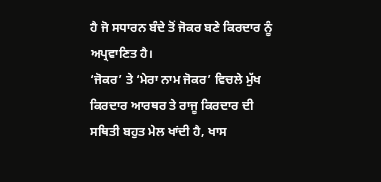ਹੈ ਜੋ ਸਧਾਰਨ ਬੰਦੇ ਤੋਂ ਜੋਕਰ ਬਣੇ ਕਿਰਦਾਰ ਨੂੰ ਅਪ੍ਰਵਾਣਿਤ ਹੈ।
‘ਜੋਕਰ’ ਤੇ ‘ਮੇਰਾ ਨਾਮ ਜੋਕਰ’ ਵਿਚਲੇ ਮੁੱਖ ਕਿਰਦਾਰ ਆਰਥਰ ਤੇ ਰਾਜੂ ਕਿਰਦਾਰ ਦੀ ਸਥਿਤੀ ਬਹੁਤ ਮੇਲ ਖਾਂਦੀ ਹੈ, ਖਾਸ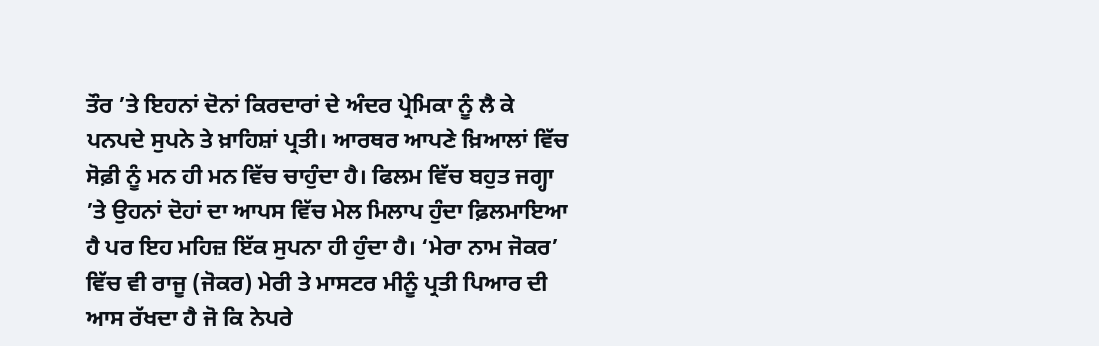ਤੌਰ ’ਤੇ ਇਹਨਾਂ ਦੋਨਾਂ ਕਿਰਦਾਰਾਂ ਦੇ ਅੰਦਰ ਪ੍ਰੇਮਿਕਾ ਨੂੰ ਲੈ ਕੇ ਪਨਪਦੇ ਸੁਪਨੇ ਤੇ ਖ਼ਾਹਿਸ਼ਾਂ ਪ੍ਰਤੀ। ਆਰਥਰ ਆਪਣੇ ਖ਼ਿਆਲਾਂ ਵਿੱਚ ਸੋਫ਼ੀ ਨੂੰ ਮਨ ਹੀ ਮਨ ਵਿੱਚ ਚਾਹੁੰਦਾ ਹੈ। ਫਿਲਮ ਵਿੱਚ ਬਹੁਤ ਜਗ੍ਹਾ ’ਤੇ ਉਹਨਾਂ ਦੋਹਾਂ ਦਾ ਆਪਸ ਵਿੱਚ ਮੇਲ ਮਿਲਾਪ ਹੁੰਦਾ ਫ਼ਿਲਮਾਇਆ ਹੈ ਪਰ ਇਹ ਮਹਿਜ਼ ਇੱਕ ਸੁਪਨਾ ਹੀ ਹੁੰਦਾ ਹੈ। ‘ਮੇਰਾ ਨਾਮ ਜੋਕਰ’ ਵਿੱਚ ਵੀ ਰਾਜੂ (ਜੋਕਰ) ਮੇਰੀ ਤੇ ਮਾਸਟਰ ਮੀਨੂੰ ਪ੍ਰਤੀ ਪਿਆਰ ਦੀ ਆਸ ਰੱਖਦਾ ਹੈ ਜੋ ਕਿ ਨੇਪਰੇ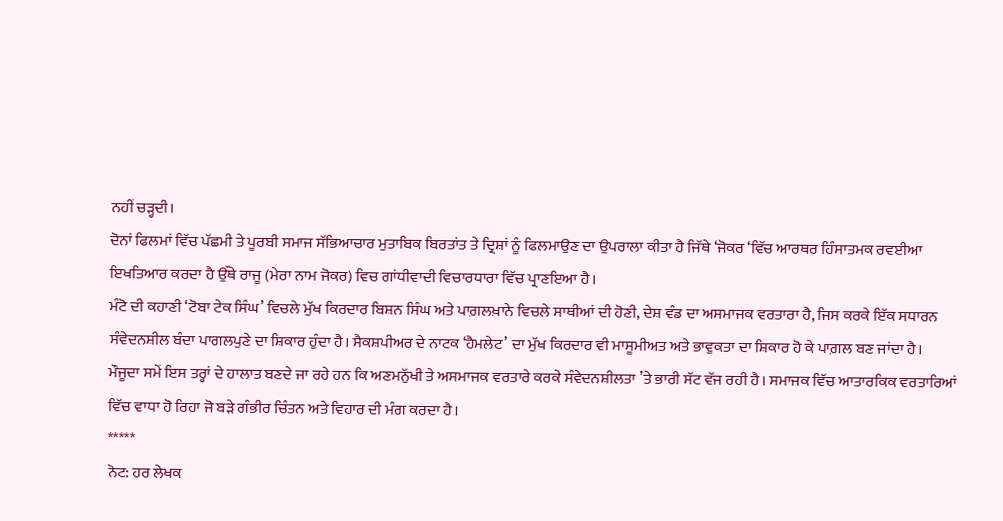ਨਹੀਂ ਚੜ੍ਹਦੀ।
ਦੋਨਾਂ ਫਿਲਮਾਂ ਵਿੱਚ ਪੱਛਮੀ ਤੇ ਪੂਰਬੀ ਸਮਾਜ ਸੱਭਿਆਚਾਰ ਮੁਤਾਬਿਕ ਬਿਰਤਾਂਤ ਤੇ ਦ੍ਰਿਸ਼ਾਂ ਨੂੰ ਫਿਲਮਾਉਣ ਦਾ ਉਪਰਾਲਾ ਕੀਤਾ ਹੈ ਜਿੱਥੇ ‘ਜੋਕਰ ‘ਵਿੱਚ ਆਰਥਰ ਹਿੰਸਾਤਮਕ ਰਵਈਆ ਇਖਤਿਆਰ ਕਰਦਾ ਹੈ ਉੱਥੇ ਰਾਜੂ (ਮੇਰਾ ਨਾਮ ਜੋਕਰ) ਵਿਚ ਗਾਂਧੀਵਾਦੀ ਵਿਚਾਰਧਾਰਾ ਵਿੱਚ ਪ੍ਰਾਣਇਆ ਹੈ।
ਮੰਟੋ ਦੀ ਕਹਾਣੀ ‘ਟੋਬਾ ਟੇਕ ਸਿੰਘ’ ਵਿਚਲੇ ਮੁੱਖ ਕਿਰਦਾਰ ਬਿਸ਼ਨ ਸਿੰਘ ਅਤੇ ਪਾਗ਼ਲਖ਼ਾਨੇ ਵਿਚਲੇ ਸਾਥੀਆਂ ਦੀ ਹੋਣੀ, ਦੇਸ਼ ਵੰਡ ਦਾ ਅਸਮਾਜਕ ਵਰਤਾਰਾ ਹੈ, ਜਿਸ ਕਰਕੇ ਇੱਕ ਸਧਾਰਨ ਸੰਵੇਦਨਸ਼ੀਲ ਬੰਦਾ ਪਾਗਲਪੁਣੇ ਦਾ ਸ਼ਿਕਾਰ ਹੁੰਦਾ ਹੈ। ਸੈਕਸ਼ਪੀਅਰ ਦੇ ਨਾਟਕ ‘ਹੈਮਲੇਟ’ ਦਾ ਮੁੱਖ ਕਿਰਦਾਰ ਵੀ ਮਾਸੂਮੀਅਤ ਅਤੇ ਭਾਵੁਕਤਾ ਦਾ ਸ਼ਿਕਾਰ ਹੋ ਕੇ ਪਾਗ਼ਲ ਬਣ ਜਾਂਦਾ ਹੈ।
ਮੌਜੂਦਾ ਸਮੇਂ ਇਸ ਤਰ੍ਹਾਂ ਦੇ ਹਾਲਾਤ ਬਣਦੇ ਜਾ ਰਹੇ ਹਨ ਕਿ ਅਣਮਨੁੱਖੀ ਤੇ ਅਸਮਾਜਕ ਵਰਤਾਰੇ ਕਰਕੇ ਸੰਵੇਦਨਸ਼ੀਲਤਾ ’ਤੇ ਭਾਰੀ ਸੱਟ ਵੱਜ ਰਹੀ ਹੈ। ਸਮਾਜਕ ਵਿੱਚ ਆਤਾਰਕਿਕ ਵਰਤਾਰਿਆਂ ਵਿੱਚ ਵਾਧਾ ਹੋ ਰਿਹਾ ਜੋ ਬੜੇ ਗੰਭੀਰ ਚਿੰਤਨ ਅਤੇ ਵਿਹਾਰ ਦੀ ਮੰਗ ਕਰਦਾ ਹੈ।
*****
ਨੋਟ: ਹਰ ਲੇਖਕ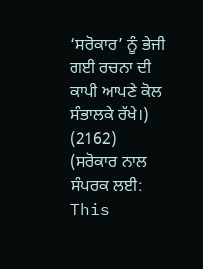‘ਸਰੋਕਾਰ’ ਨੂੰ ਭੇਜੀ ਗਈ ਰਚਨਾ ਦੀ ਕਾਪੀ ਆਪਣੇ ਕੋਲ ਸੰਭਾਲਕੇ ਰੱਖੇ।)
(2162)
(ਸਰੋਕਾਰ ਨਾਲ ਸੰਪਰਕ ਲਈ: This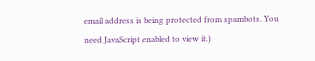email address is being protected from spambots. You need JavaScript enabled to view it.)